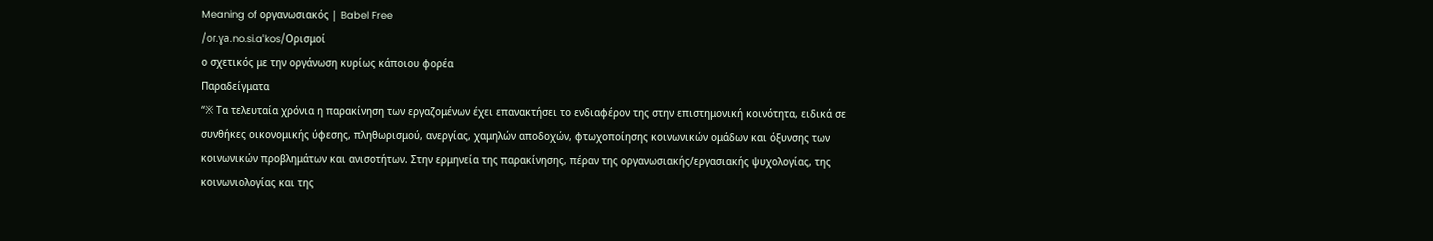Meaning of οργανωσιακός | Babel Free
/oɾ.ɣa.no.si.aˈkos/Ορισμοί
ο σχετικός με την οργάνωση κυρίως κάποιου φορέα
Παραδείγματα
“※ Τα τελευταία χρόνια η παρακίνηση των εργαζομένων έχει επανακτήσει το ενδιαφέρον της στην επιστημονική κοινότητα, ειδικά σε συνθήκες οικονομικής ύφεσης, πληθωρισμού, ανεργίας, χαμηλών αποδοχών, φτωχοποίησης κοινωνικών ομάδων και όξυνσης των κοινωνικών προβλημάτων και ανισοτήτων. Στην ερμηνεία της παρακίνησης, πέραν της οργανωσιακής/εργασιακής ψυχολογίας, της κοινωνιολογίας και της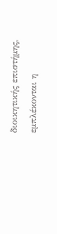διοικητικής επιστήμης, εμπλέκονται η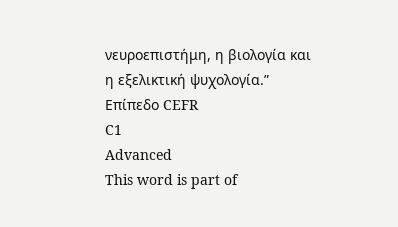νευροεπιστήμη, η βιολογία και η εξελικτική ψυχολογία.”
Επίπεδο CEFR
C1
Advanced
This word is part of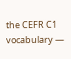the CEFR C1 vocabulary —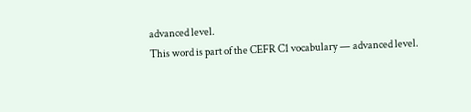advanced level.
This word is part of the CEFR C1 vocabulary — advanced level.